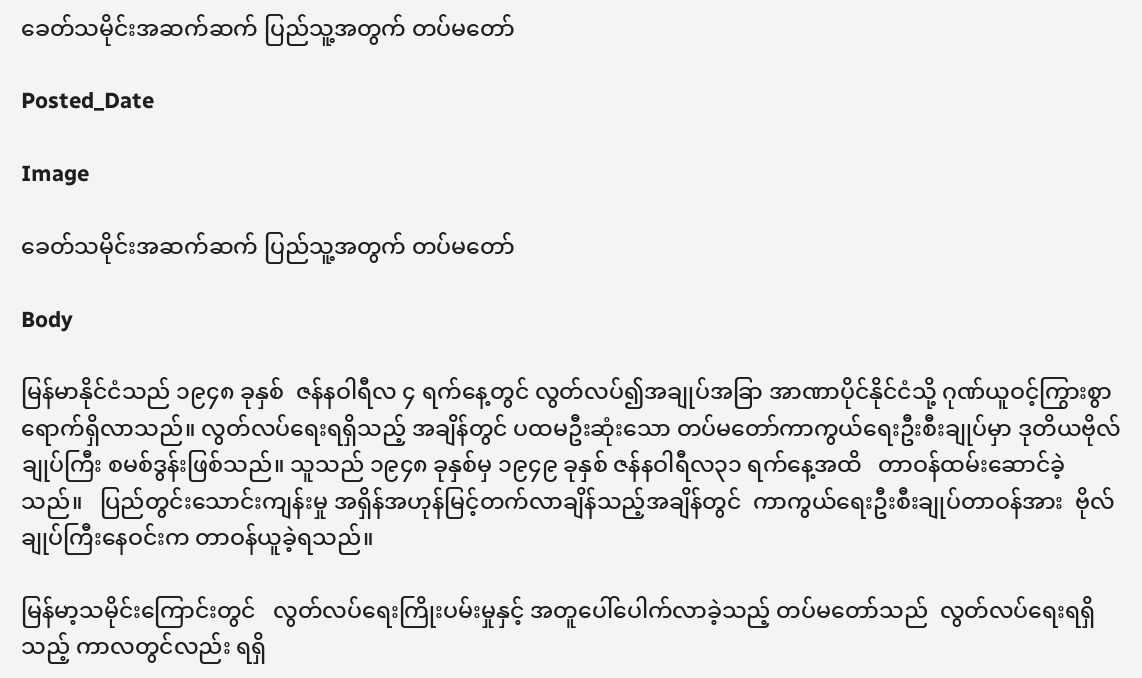ခေတ်သမိုင်းအဆက်ဆက် ပြည်သူ့အတွက် တပ်မတော်

Posted_Date

Image

ခေတ်သမိုင်းအဆက်ဆက် ပြည်သူ့အတွက် တပ်မတော်

Body

မြန်မာနိုင်ငံသည် ၁၉၄၈ ခုနှစ်  ဇန်နဝါရီလ ၄ ရက်နေ့တွင် လွတ်လပ်၍အချုပ်အခြာ အာဏာပိုင်နိုင်ငံသို့ ဂုဏ်ယူဝင့်ကြွားစွာ ရောက်ရှိလာသည်။ လွတ်လပ်ရေးရရှိသည့် အချိန်တွင် ပထမဦးဆုံးသော တပ်မတော်ကာကွယ်ရေးဦးစီးချုပ်မှာ ဒုတိယဗိုလ်ချုပ်ကြီး စမစ်ဒွန်းဖြစ်သည်။ သူသည် ၁၉၄၈ ခုနှစ်မှ ၁၉၄၉ ခုနှစ် ဇန်နဝါရီလ၃၁ ရက်နေ့အထိ   တာဝန်ထမ်းဆောင်ခဲ့သည်။   ပြည်တွင်းသောင်းကျန်းမှု အရှိန်အဟုန်မြင့်တက်လာချိန်သည့်အချိန်တွင်  ကာကွယ်ရေးဦးစီးချုပ်တာဝန်အား  ဗိုလ်ချုပ်ကြီးနေဝင်းက တာဝန်ယူခဲ့ရသည်။

မြန်မာ့သမိုင်းကြောင်းတွင်   လွတ်လပ်ရေးကြိုးပမ်းမှုနှင့် အတူပေါ်ပေါက်လာခဲ့သည့် တပ်မတော်သည်  လွတ်လပ်ရေးရရှိသည့် ကာလတွင်လည်း ရရှိ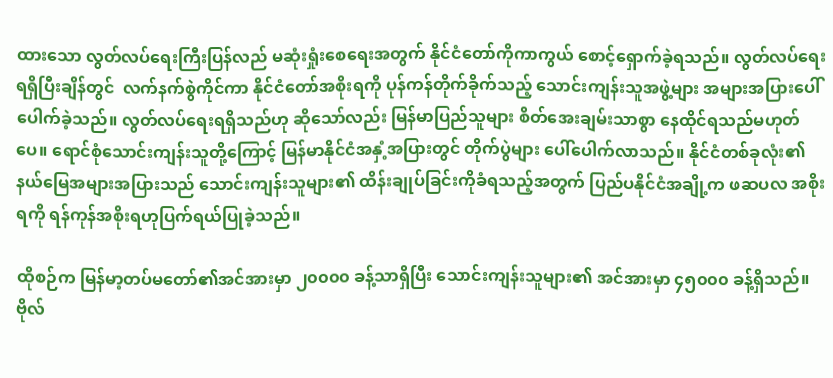ထားသော လွတ်လပ်ရေးကြီးပြန်လည် မဆုံးရှုံးစေရေးအတွက် နိုင်ငံတော်ကိုကာကွယ် စောင့်ရှောက်ခဲ့ရသည်။ လွတ်လပ်ရေးရရှိပြီးချိန်တွင်  လက်နက်စွဲကိုင်ကာ နိုင်ငံတော်အစိုးရကို ပုန်ကန်တိုက်ခိုက်သည့် သောင်းကျန်းသူအဖွဲ့များ အများအပြားပေါ်ပေါက်ခဲ့သည်။ လွတ်လပ်ရေးရရှိသည်ဟု ဆိုသော်လည်း မြန်မာပြည်သူများ စိတ်အေးချမ်းသာစွာ နေထိုင်ရသည်မဟုတ်ပေ။ ရောင်စုံသောင်းကျန်းသူတို့ကြောင့် မြန်မာနိုင်ငံအနှံ့အပြားတွင် တိုက်ပွဲများ ပေါ်ပေါက်လာသည်။ နိုင်ငံတစ်ခုလုံး၏ နယ်မြေအများအပြားသည် သောင်းကျန်းသူများ၏ ထိန်းချုပ်ခြင်းကိုခံရသည့်အတွက် ပြည်ပနိုင်ငံအချို့က ဖဆပလ အစိုးရကို ရန်ကုန်အစိုးရဟုပြက်ရယ်ပြုခဲ့သည်။

ထိုစဉ်က မြန်မာ့တပ်မတော်၏အင်အားမှာ ၂၀၀၀၀ ခန့်သာရှိပြီး သောင်းကျန်းသူများ၏ အင်အားမှာ ၄၅၀၀၀ ခန့်ရှိသည်။ ဗိုလ်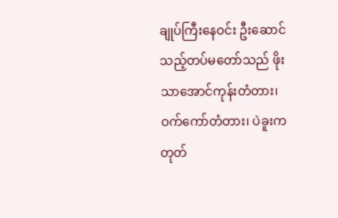ချုပ်ကြီးနေဝင်း ဦးဆောင်သည့်တပ်မတော်သည် ဖိုးသာအောင်ကုန်းတံတား၊ ဝက်ကော်တံတား၊ ပဲခူးကတုတ်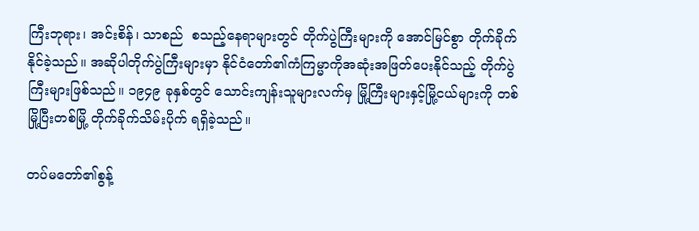ကြီးဘုရား၊ အင်းစိန်၊ သာစည်  စသည့်နေရာများတွင် တိုက်ပွဲကြီးများကို အောင်မြင်စွာ တိုက်ခိုက်နိုင်ခဲ့သည်။ အဆိုပါတိုက်ပွဲကြီးများမှာ နိုင်ငံတော်၏ကံကြမ္မာကိုအဆုံးအဖြတ်ပေးနိုင်သည့် တိုက်ပွဲကြီးများဖြစ်သည်။ ၁၉၄၉ ခုနှစ်တွင် သောင်းကျန်းသူများလက်မှ မြို့ကြီးများနှင့်မြို့ငယ်များကို တစ်မြို့ပြီးတစ်မြို့ တိုက်ခိုက်သိမ်းပိုက် ရရှိခဲ့သည်။

တပ်မတော်၏စွန့်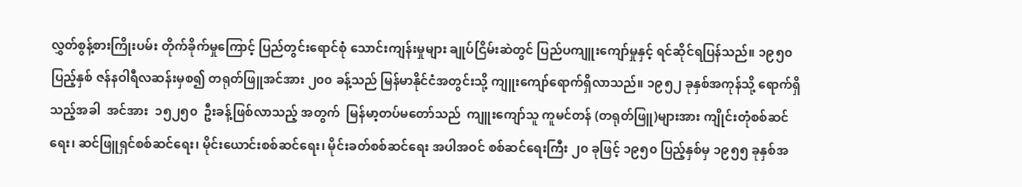လွှတ်စွန့်စားကြိုးပမ်း တိုက်ခိုက်မှုကြောင့် ပြည်တွင်းရောင်စုံ သောင်းကျန်းမှုများ ချုပ်ငြိမ်းဆဲတွင် ပြည်ပကျူးကျော်မှုနှင့် ရင်ဆိုင်ရပြန်သည်။ ၁၉၅၀ ပြည့်နှစ် ဇန်နဝါရီလဆန်းမှစ၍ တရုတ်ဖြူအင်အား ၂၀၀ ခန့်သည် မြန်မာနိုင်ငံအတွင်းသို့ ကျူးကျော်ရောက်ရှိလာသည်။ ၁၉၅၂ ခုနှစ်အကုန်သို့ ရောက်ရှိသည့်အခါ  အင်အား  ၁၅၂၅၀  ဦးခန့်ဖြစ်လာသည့် အတွက်  မြန်မာ့တပ်မတော်သည်  ကျူးကျော်သူ ကူမင်တန် (တရုတ်ဖြူ)များအား ကျိုင်းတုံစစ်ဆင်ရေး၊ ဆင်ဖြူရှင်စစ်ဆင်ရေး၊ မိုင်းယောင်းစစ်ဆင်ရေး၊ မိုင်းခတ်စစ်ဆင်ရေး အပါအဝင် စစ်ဆင်ရေးကြီး ၂၀ ခုဖြင့် ၁၉၅၀ ပြည့်နှစ်မှ ၁၉၅၅ ခုနှစ်အ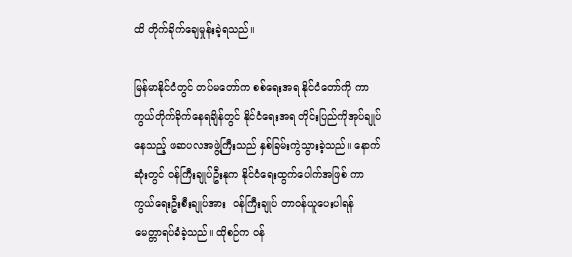ထိ တိုက်ခိုက်ချေမှုန်းခဲ့ရသည်။

မြန်မာနိုင်ငံတွင် တပ်မတော်က စစ်ရေးအရ နိုင်ငံတော်ကို ကာကွယ်တိုက်ခိုက်နေရချိန်တွင် နိုင်ငံရေးအရ တိုင်းပြည်ကိုအုပ်ချုပ်နေသည့် ဖဆပလအဖွဲ့ကြီးသည် နှစ်ခြမ်းကွဲသွားခဲ့သည်။ နောက်ဆုံးတွင် ဝန်ကြီးချုပ်ဦးနုက နိုင်ငံရေးထွက်ပေါက်အဖြစ် ကာကွယ်ရေးဦးစီးချုပ်အား  ဝန်ကြီးချုပ် တာဝန်ယူပေးပါရန် မေတ္တာရပ်ခံခဲ့သည်။ ထိုစဉ်က ဝန်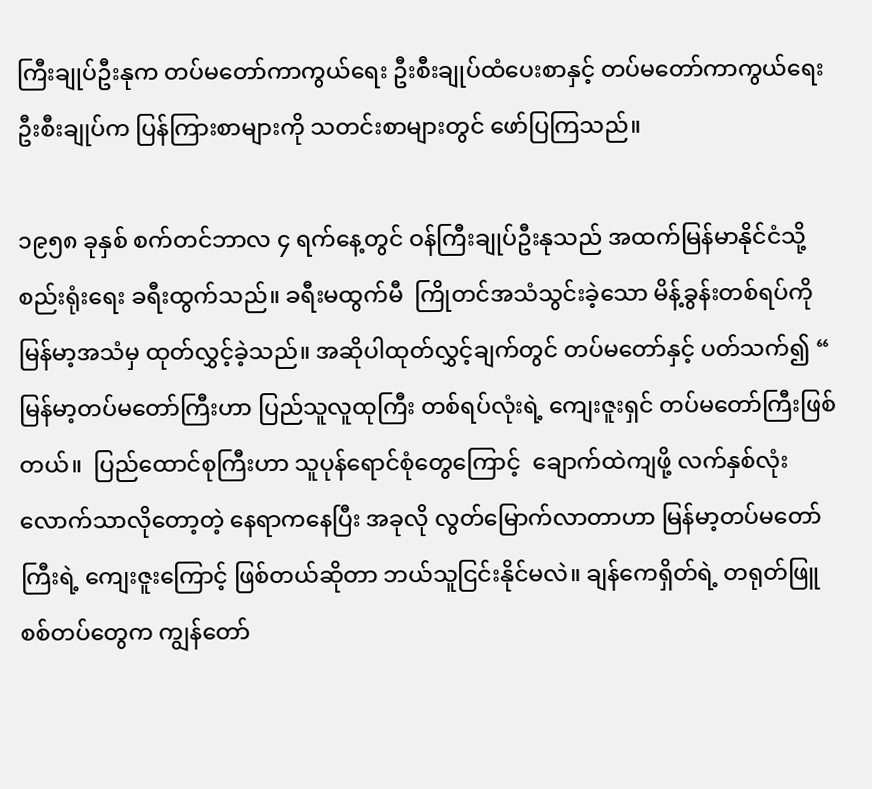ကြီးချုပ်ဦးနုက တပ်မတော်ကာကွယ်ရေး ဦးစီးချုပ်ထံပေးစာနှင့် တပ်မတော်ကာကွယ်ရေး ဦးစီးချုပ်က ပြန်ကြားစာများကို သတင်းစာများတွင် ဖော်ပြကြသည်။

၁၉၅၈ ခုနှစ် စက်တင်ဘာလ ၄ ရက်နေ့တွင် ဝန်ကြီးချုပ်ဦးနုသည် အထက်မြန်မာနိုင်ငံသို့ စည်းရုံးရေး ခရီးထွက်သည်။ ခရီးမထွက်မီ  ကြိုတင်အသံသွင်းခဲ့သော မိန့်ခွန်းတစ်ရပ်ကို မြန်မာ့အသံမှ ထုတ်လွှင့်ခဲ့သည်။ အဆိုပါထုတ်လွှင့်ချက်တွင် တပ်မတော်နှင့် ပတ်သက်၍ “ မြန်မာ့တပ်မတော်ကြီးဟာ ပြည်သူလူထုကြီး တစ်ရပ်လုံးရဲ့ ကျေးဇူးရှင် တပ်မတော်ကြီးဖြစ်တယ်။  ပြည်ထောင်စုကြီးဟာ သူပုန်ရောင်စုံတွေကြောင့်  ချောက်ထဲကျဖို့ လက်နှစ်လုံးလောက်သာလိုတော့တဲ့ နေရာကနေပြီး အခုလို လွတ်မြောက်လာတာဟာ မြန်မာ့တပ်မတော်ကြီးရဲ့ ကျေးဇူးကြောင့် ဖြစ်တယ်ဆိုတာ ဘယ်သူငြင်းနိုင်မလဲ။ ချန်ကေရှိတ်ရဲ့ တရုတ်ဖြူစစ်တပ်တွေက ကျွန်တော်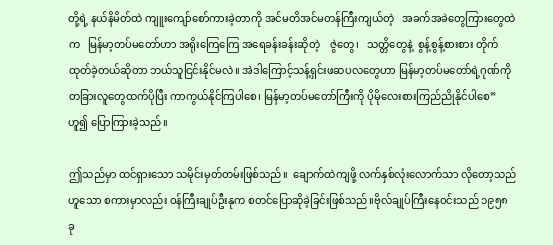တို့ရဲ့ နယ်နိမိတ်ထဲ ကျူးကျော်စော်ကားခဲ့တာကို အင်မတိအင်မတန်ကြီးကျယ်တဲ့   အခက်အခဲတွေကြားတွေထဲက   မြန်မာ့တပ်မတော်ဟာ အရိုးကြေကြေ အရေခန်းခန်းဆိုတဲ့    ဇွဲတွေ၊   သတ္တိတွေနဲ့  စွန့်စွန့်စားစား တိုက်ထုတ်ခဲ့တယ်ဆိုတာ ဘယ်သူငြင်းနိုင်မလဲ။ အဲဒါကြောင့်သန့်ရှင်းဖဆပလတွေဟာ မြန်မာ့တပ်မတော်ရဲ့ဂုဏ်ကို တခြားလူတွေထက်ပိုပြီး ကာကွယ်နိုင်ကြပါစေ၊ မြန်မာ့တပ်မတော်ကြီးကို ပိုမိုလေးစားကြည်ညိုနိုင်ပါစေ” ဟူ၍ ပြောကြားခဲ့သည်။

ဤသည်မှာ ထင်ရှားသော သမိုင်းမှတ်တမ်းဖြစ်သည်။  ချောက်ထဲကျဖို့ လက်နှစ်လုံးလောက်သာ လိုတော့သည်ဟူသော စကားမှာလည်း ဝန်ကြီးချုပ်ဦးနုက စတင်ပြောဆိုခဲ့ခြင်းဖြစ်သည်။ဗိုလ်ချုပ်ကြီးနေဝင်းသည် ၁၉၅၈ ခု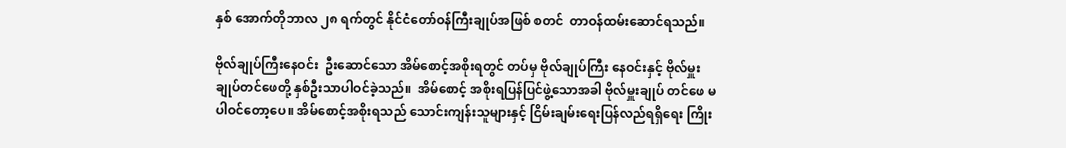နှစ် အောက်တိုဘာလ ၂၈ ရက်တွင် နိုင်ငံတော်ဝန်ကြီးချုပ်အဖြစ် စတင်  တာဝန်ထမ်းဆောင်ရသည်။

ဗိုလ်ချုပ်ကြီးနေဝင်း  ဦးဆောင်သော အိမ်စောင့်အစိုးရတွင် တပ်မှ ဗိုလ်ချုပ်ကြီး နေဝင်းနှင့် ဗိုလ်မှူးချုပ်တင်ဖေတို့ နှစ်ဦးသာပါဝင်ခဲ့သည်။  အိမ်စောင့် အစိုးရပြန်ပြင်ဖွဲ့သောအခါ ဗိုလ်မှူးချုပ် တင်ဖေ မပါဝင်တော့ပေ။ အိမ်စောင့်အစိုးရသည် သောင်းကျန်းသူများနှင့် ငြိမ်းချမ်းရေးပြန်လည်ရရှိရေး ကြိုး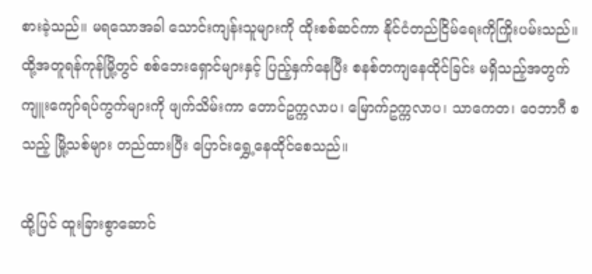စားခဲ့သည်။ မရသောအခါ သောင်းကျန်းသူများကို ထိုးစစ်ဆင်ကာ နိုင်ငံတည်ငြိမ်ရေးကိုကြိုးပမ်းသည်။ ထို့အတူရန်ကုန်မြို့တွင် စစ်ဘေးရှောင်များနှင့် ပြည့်နှက်နေပြီး စနစ်တကျနေထိုင်ခြင်း မရှိသည့်အတွက် ကျူးကျော်ရပ်ကွက်များကို ဖျက်သိမ်းကာ တောင်ဥက္ကလာပ၊ မြောက်ဥက္ကလာပ၊ သာကေတ၊ ဝေဘာဂီ စသည့် မြို့သစ်များ တည်ထားပြီး ပြောင်းရွှေ့နေထိုင်စေသည်။

ထို့ပြင် ထူးခြားစွာဆောင်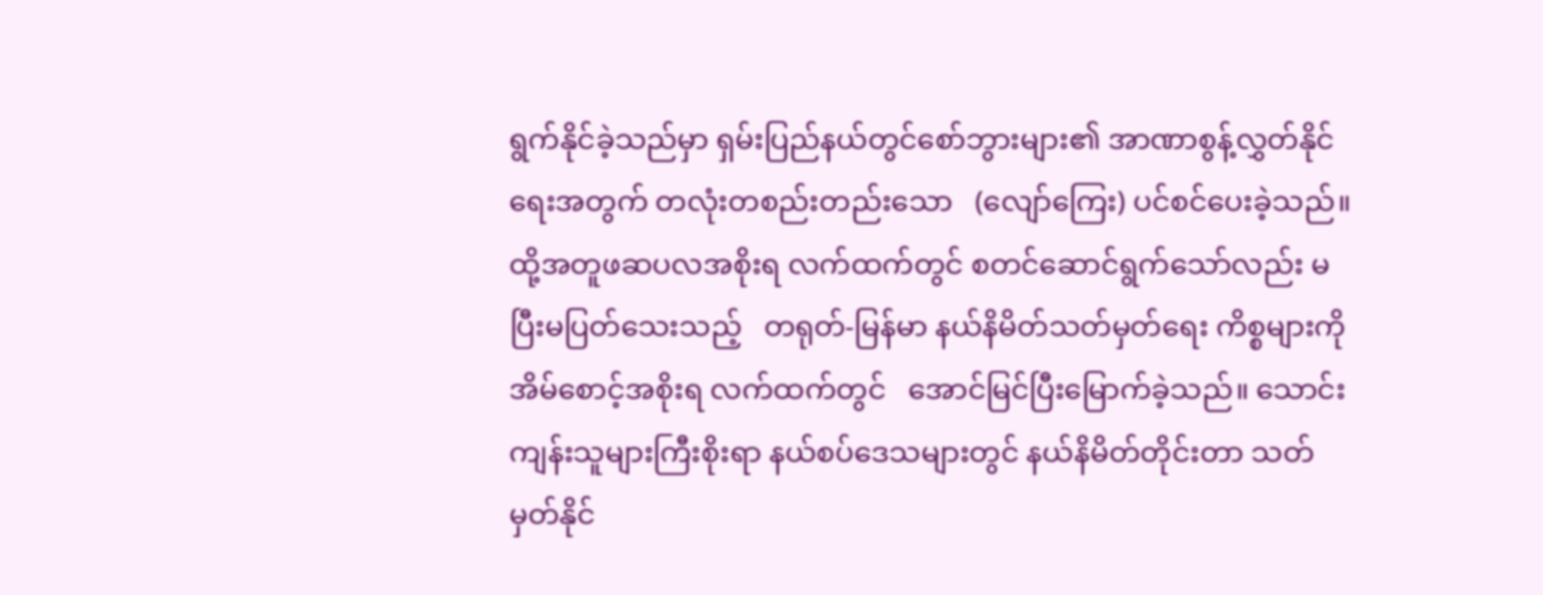ရွက်နိုင်ခဲ့သည်မှာ ရှမ်းပြည်နယ်တွင်စော်ဘွားများ၏ အာဏာစွန့်လွှတ်နိုင်ရေးအတွက် တလုံးတစည်းတည်းသော   (လျော်ကြေး) ပင်စင်ပေးခဲ့သည်။  ထို့အတူဖဆပလအစိုးရ လက်ထက်တွင် စတင်ဆောင်ရွက်သော်လည်း မပြီးမပြတ်သေးသည့်   တရုတ်-မြန်မာ နယ်နိမိတ်သတ်မှတ်ရေး ကိစ္စများကို အိမ်စောင့်အစိုးရ လက်ထက်တွင်   အောင်မြင်ပြီးမြောက်ခဲ့သည်။ သောင်းကျန်းသူများကြီးစိုးရာ နယ်စပ်ဒေသများတွင် နယ်နိမိတ်တိုင်းတာ သတ်မှတ်နိုင်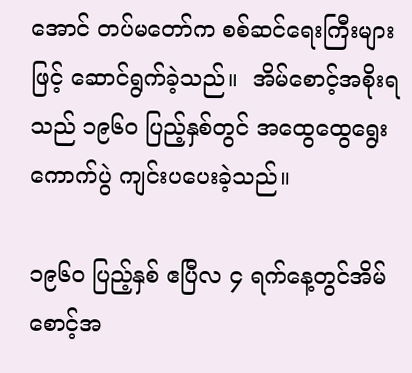အောင် တပ်မတော်က စစ်ဆင်ရေးကြီးများဖြင့် ဆောင်ရွက်ခဲ့သည်။  အိမ်စောင့်အစိုးရသည် ၁၉၆၀ ပြည့်နှစ်တွင် အထွေထွေရွေးကောက်ပွဲ ကျင်းပပေးခဲ့သည်။

၁၉၆၀ ပြည့်နှစ် ဧပြီလ ၄ ရက်နေ့တွင်အိမ်စောင့်အ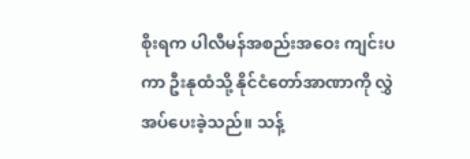စိုးရက ပါလီမန်အစည်းအဝေး ကျင်းပကာ ဦးနုထံသို့ နိုင်ငံတော်အာဏာကို လွှဲအပ်ပေးခဲ့သည်။ သန့်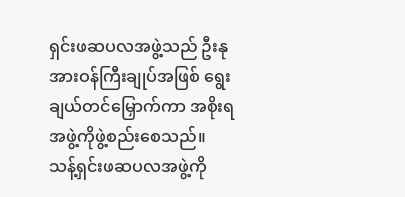ရှင်းဖဆပလအဖွဲ့သည် ဦးနုအားဝန်ကြီးချုပ်အဖြစ် ရွေးချယ်တင်မြှောက်ကာ အစိုးရအဖွဲ့ကိုဖွဲ့စည်းစေသည်။     သန့်ရှင်းဖဆပလအဖွဲ့ကို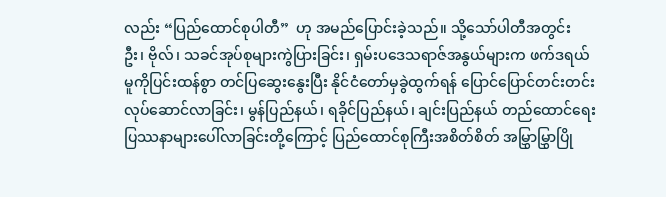လည်း “ပြည်ထောင်စုပါတီ”  ဟု အမည်ပြောင်းခဲ့သည်။ သို့သော်ပါတီအတွင်း  ဦး၊ ဗိုလ်၊ သခင်အုပ်စုများကွဲပြားခြင်း၊ ရှမ်းပဒေသရာဇ်အနွယ်များက ဖက်ဒရယ်မူကိုပြင်းထန်စွာ တင်ပြဆွေးနွေးပြီး နိုင်ငံတော်မှခွဲထွက်ရန် ပြောင်ပြောင်တင်းတင်းလုပ်ဆောင်လာခြင်း၊ မွန်ပြည်နယ်၊ ရခိုင်ပြည်နယ်၊ ချင်းပြည်နယ် တည်ထောင်ရေးပြဿနာများပေါ်လာခြင်းတို့ကြောင့် ပြည်ထောင်စုကြီးအစိတ်စိတ် အမြွှာမြွှာပြို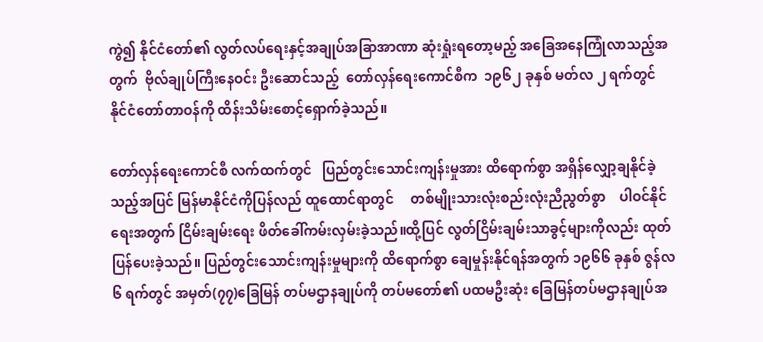ကွဲ၍ နိုင်ငံတော်၏ လွတ်လပ်ရေးနှင့်အချုပ်အခြာအာဏာ ဆုံးရှုံးရတော့မည့် အခြေအနေကြုံလာသည့်အတွက်  ဗိုလ်ချုပ်ကြီးနေဝင်း ဦးဆောင်သည့်  တော်လှန်ရေးကောင်စီက  ၁၉၆၂ ခုနှစ် မတ်လ ၂ ရက်တွင်   နိုင်ငံတော်တာဝန်ကို ထိန်းသိမ်းစောင့်ရှောက်ခဲ့သည်။

တော်လှန်ရေးကောင်စီ လက်ထက်တွင်   ပြည်တွင်းသောင်းကျန်းမှုအား ထိရောက်စွာ အရှိန်လျှော့ချနိုင်ခဲ့သည့်အပြင် မြန်မာနိုင်ငံကိုပြန်လည် ထူထောင်ရာတွင်     တစ်မျိုးသားလုံးစည်းလုံးညီညွတ်စွာ    ပါဝင်နိုင်ရေးအတွက် ငြိမ်းချမ်းရေး ဖိတ်ခေါ်ကမ်းလှမ်းခဲ့သည်။ထို့ပြင် လွတ်ငြိမ်းချမ်းသာခွင့်များကိုလည်း ထုတ်ပြန်ပေးခဲ့သည်။ ပြည်တွင်းသောင်းကျန်းမှုများကို ထိရောက်စွာ ချေမှုန်းနိုင်ရန်အတွက် ၁၉၆၆ ခုနှစ် ဇွန်လ ၆ ရက်တွင် အမှတ်(၇၇)ခြေမြန် တပ်မဌာနချုပ်ကို တပ်မတော်၏ ပထမဦးဆုံး ခြေမြန်တပ်မဌာနချုပ်အ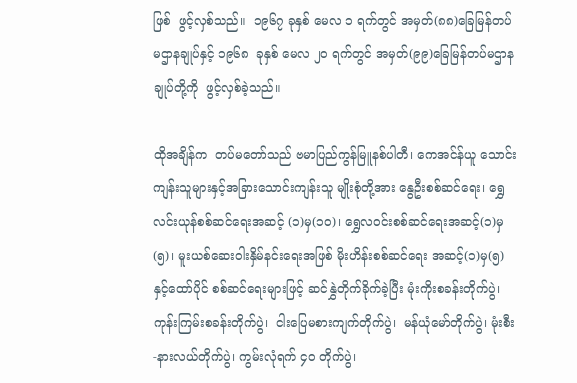ဖြစ်  ဖွင့်လှစ်သည်။  ၁၉၆၇ ခုနှစ် မေလ ၁ ရက်တွင် အမှတ်(၈၈)ခြေမြန်တပ်မဌာနချုပ်နှင့် ၁၉၆၈  ခုနှစ် မေလ ၂၀ ရက်တွင် အမှတ်(၉၉)ခြေမြန်တပ်မဌာနချုပ်တို့ကို  ဖွင့်လှစ်ခဲ့သည်။

ထိုအချိန်က  တပ်မတော်သည် ဗမာပြည်ကွန်မြူနစ်ပါတီ၊ ကေအင်န်ယူ သောင်းကျန်းသူများနှင့်အခြားသောင်းကျန်းသူ မျိုးစုံတို့အား နွေဦးစစ်ဆင်ရေး၊ ရွှေလင်းယုန်စစ်ဆင်ရေးအဆင့် (၁)မှ(၁၀)၊ ရွှေလဝင်းစစ်ဆင်ရေးအဆင့်(၁)မှ(၅)၊ မူးယစ်ဆေးဝါးနှိမ်နင်းရေးအဖြစ် မိုးဟိန်းစစ်ဆင်ရေး အဆင့်(၁)မှ(၅)နှင့်ထော်ပိုင် စစ်ဆင်ရေးများဖြင့် ဆင်နွှဲတိုက်ခိုက်ခဲ့ပြီး မုံးကိုးစခန်းတိုက်ပွဲ၊ ကုန်းကြမ်းစခန်းတိုက်ပွဲ၊  ငါးပြေမစားကျက်တိုက်ပွဲ၊  မန်ယုံမော်တိုက်ပွဲ၊ မုံးစီး-နားလယ်တိုက်ပွဲ၊ ကွမ်းလုံရက် ၄၀ တိုက်ပွဲ၊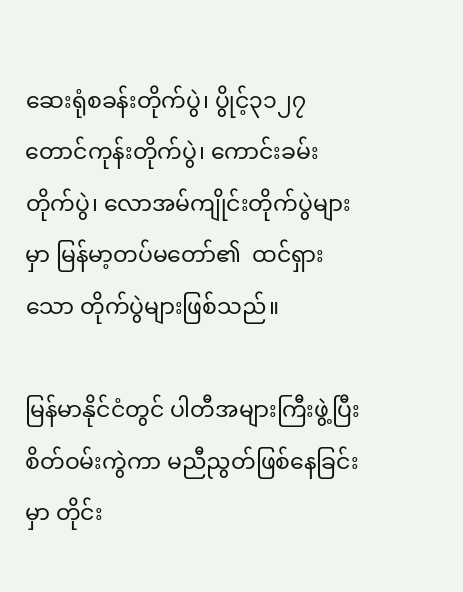ဆေးရုံစခန်းတိုက်ပွဲ၊ ပွိုင့်၃၁၂၇ တောင်ကုန်းတိုက်ပွဲ၊ ကောင်းခမ်းတိုက်ပွဲ၊ လောအမ်ကျိုင်းတိုက်ပွဲများမှာ မြန်မာ့တပ်မတော်၏  ထင်ရှားသော တိုက်ပွဲများဖြစ်သည်။

မြန်မာနိုင်ငံတွင် ပါတီအများကြီးဖွဲ့ပြီးစိတ်ဝမ်းကွဲကာ မညီညွတ်ဖြစ်နေခြင်းမှာ တိုင်း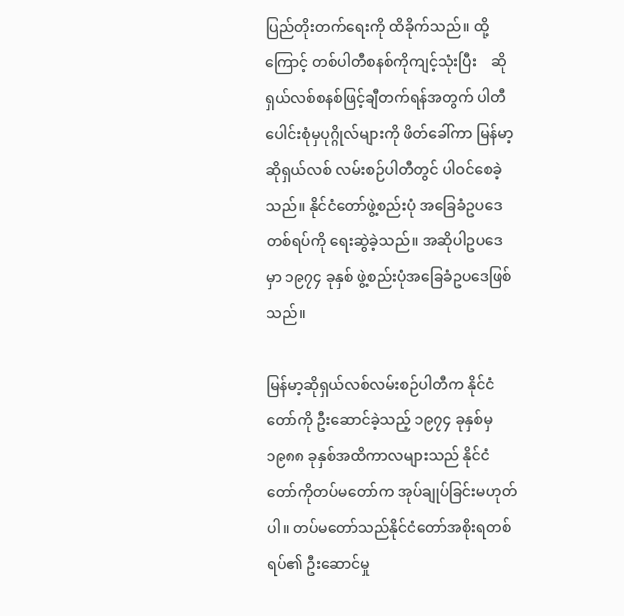ပြည်တိုးတက်ရေးကို ထိခိုက်သည်။ ထို့ကြောင့် တစ်ပါတီစနစ်ကိုကျင့်သုံးပြီး    ဆိုရှယ်လစ်စနစ်ဖြင့်ချီတက်ရန်အတွက် ပါတီပေါင်းစုံမှပုဂ္ဂိုလ်များကို ဖိတ်ခေါ်ကာ မြန်မာ့ဆိုရှယ်လစ် လမ်းစဉ်ပါတီတွင် ပါဝင်စေခဲ့သည်။ နိုင်ငံတော်ဖွဲ့စည်းပုံ အခြေခံဥပဒေတစ်ရပ်ကို ရေးဆွဲခဲ့သည်။ အဆိုပါဥပဒေမှာ ၁၉၇၄ ခုနှစ် ဖွဲ့စည်းပုံအခြေခံဥပဒေဖြစ်သည်။

မြန်မာ့ဆိုရှယ်လစ်လမ်းစဉ်ပါတီက နိုင်ငံတော်ကို ဦးဆောင်ခဲ့သည့် ၁၉၇၄ ခုနှစ်မှ ၁၉၈၈ ခုနှစ်အထိကာလများသည် နိုင်ငံတော်ကိုတပ်မတော်က အုပ်ချုပ်ခြင်းမဟုတ်ပါ။ တပ်မတော်သည်နိုင်ငံတော်အစိုးရတစ်ရပ်၏ ဦးဆောင်မှု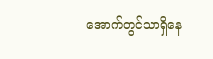အောက်တွင်သာရှိနေ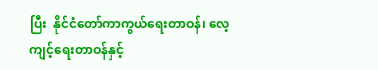ပြီး  နိုင်ငံတော်ကာကွယ်ရေးတာဝန်၊ လေ့ကျင့်ရေးတာဝန်နှင့်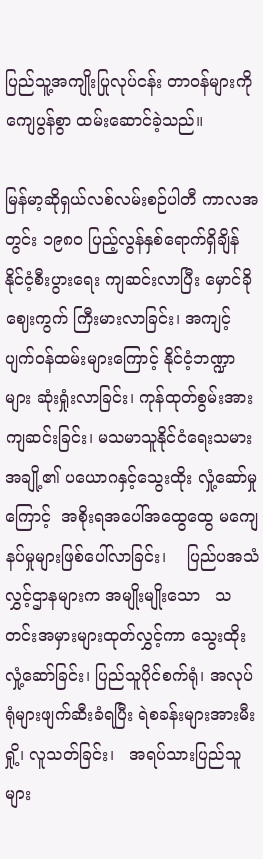ပြည်သူ့အကျိုးပြုလုပ်ငန်း တာဝန်များကို ကျေပွန်စွာ ထမ်းဆောင်ခဲ့သည်။

မြန်မာ့ဆိုရှယ်လစ်လမ်းစဉ်ပါတီ ကာလအတွင်း ၁၉၈၀ ပြည့်လွန်နှစ်ရောက်ရှိချိန် နိုင်ငံ့စီးပွားရေး ကျဆင်းလာပြီး မှောင်ခိုဈေးကွက် ကြီးမားလာခြင်း၊ အကျင့်ပျက်ဝန်ထမ်းများကြောင့် နိုင်ငံ့ဘဏ္ဍာများ ဆုံးရှုံးလာခြင်း၊ ကုန်ထုတ်စွမ်းအားကျဆင်းခြင်း၊ မသမာသူနိုင်ငံရေးသမားအချို့၏ ပယောဂနှင့်သွေးထိုး လှုံ့ဆော်မှုကြောင့်  အစိုးရအပေါ်အထွေထွေ မကျေနပ်မှုများဖြစ်ပေါ်လာခြင်း၊    ပြည်ပအသံလွှင့်ဌာနများက အမျိုးမျိုးသော   သတင်းအမှားများထုတ်လွှင့်ကာ သွေးထိုးလှုံ့ဆော်ခြင်း၊ ပြည်သူပိုင်စက်ရုံ၊ အလုပ်ရုံများဖျက်ဆီးခံရပြီး ရဲစခန်းများအားမီးရှို့၊ လူသတ်ခြင်း၊   အရပ်သားပြည်သူများ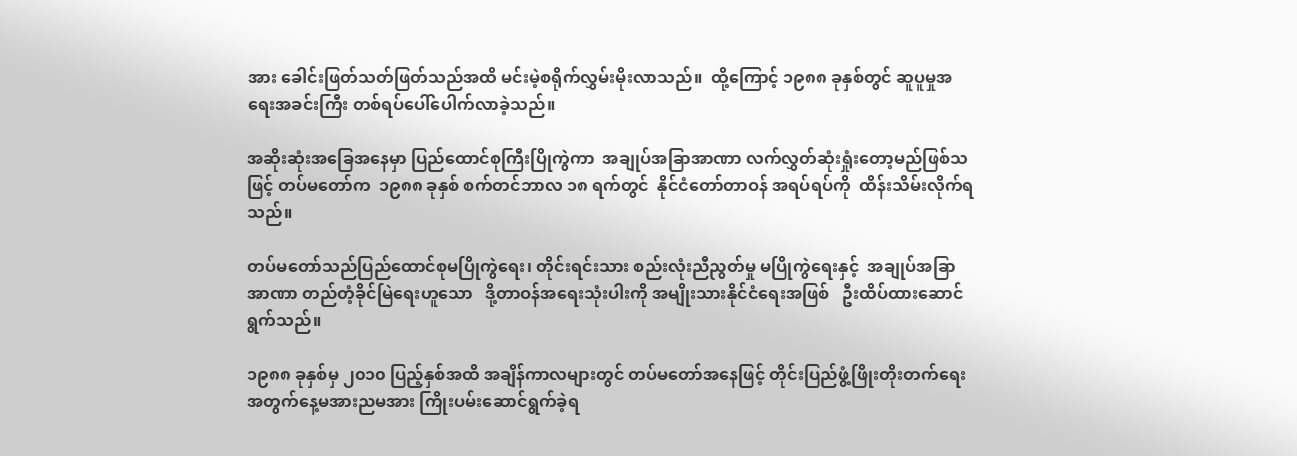အား ခေါင်းဖြတ်သတ်ဖြတ်သည်အထိ မင်းမဲ့စရိုက်လွှမ်းမိုးလာသည်။  ထို့ကြောင့် ၁၉၈၈ ခုနှစ်တွင် ဆူပူမှုအရေးအခင်းကြီး တစ်ရပ်ပေါ်ပေါက်လာခဲ့သည်။

အဆိုးဆုံးအခြေအနေမှာ ပြည်ထောင်စုကြီးပြိုကွဲကာ  အချုပ်အခြာအာဏာ လက်လွှတ်ဆုံးရှုံးတော့မည်ဖြစ်သဖြင့် တပ်မတော်က  ၁၉၈၈ ခုနှစ် စက်တင်ဘာလ ၁၈ ရက်တွင်  နိုင်ငံတော်တာဝန် အရပ်ရပ်ကို  ထိန်းသိမ်းလိုက်ရသည်။

တပ်မတော်သည်ပြည်ထောင်စုမပြိုကွဲရေး၊ တိုင်းရင်းသား စည်းလုံးညီညွတ်မှု မပြိုကွဲရေးနှင့်  အချုပ်အခြာအာဏာ တည်တံ့ခိုင်မြဲရေးဟူသော   ဒို့တာဝန်အရေးသုံးပါးကို အမျိုးသားနိုင်ငံရေးအဖြစ်   ဦးထိပ်ထားဆောင်ရွက်သည်။

၁၉၈၈ ခုနှစ်မှ ၂၀၁၀ ပြည့်နှစ်အထိ အချိန်ကာလများတွင် တပ်မတော်အနေဖြင့် တိုင်းပြည်ဖွံ့ဖြိုးတိုးတက်ရေး အတွက်နေ့မအားညမအား ကြိုးပမ်းဆောင်ရွက်ခဲ့ရ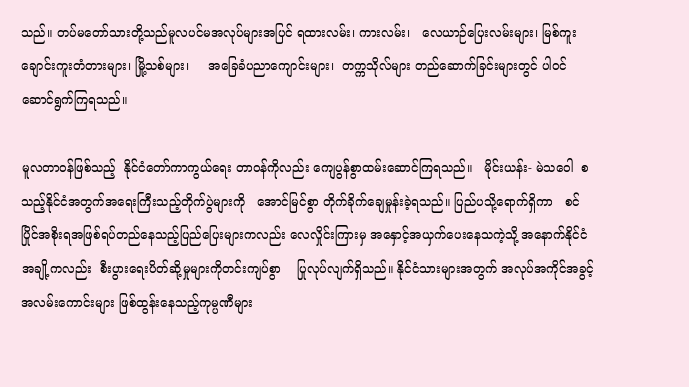သည်။ တပ်မတော်သားတို့သည်မူလပင်မအလုပ်များအပြင် ရထားလမ်း၊ ကားလမ်း၊   လေယာဉ်ပြေးလမ်းများ၊ မြစ်ကူးချောင်းကူးတံတားများ၊ မြို့သစ်များ၊     အခြေခံပညာကျောင်းများ၊  တက္ကသိုလ်များ တည်ဆောက်ခြင်းများတွင် ပါဝင်ဆောင်ရွက်ကြရသည်။

မူလတာဝန်ဖြစ်သည့်  နိုင်ငံတော်ကာကွယ်ရေး တာဝန်ကိုလည်း ကျေပွန်စွာထမ်းဆောင်ကြရသည်။   မိုင်းယန်း- မဲသဝေါ  စသည့်နိုင်ငံအတွက်အရေးကြီးသည့်တိုက်ပွဲများကို   အောင်မြင်စွာ တိုက်ခိုက်ချေမှုန်းခဲ့ရသည်။ ပြည်ပသို့ရောက်ရှိကာ   စင်ပြိုင်အစိုးရအဖြစ်ရပ်တည်နေသည့်ပြည်ပြေးများကလည်း လေလှိုင်းကြားမှ အနှောင့်အယှက်ပေးနေသကဲ့သို့ အနောက်နိုင်ငံအချို့ကလည်း  စီးပွားရေးပိတ်ဆို့မှုများကိုတင်းကျပ်စွာ    ပြုလုပ်လျက်ရှိသည်။ နိုင်ငံသားများအတွက် အလုပ်အကိုင်အခွင့်အလမ်းကောင်းများ ဖြစ်ထွန်းနေသည့်ကုမ္ပဏီများ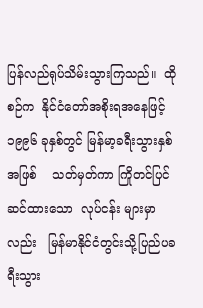ပြန်လည်ရုပ်သိမ်းသွားကြသည်။  ထိုစဉ်က  နိုင်ငံတော်အစိုးရအနေဖြင့် ၁၉၉၆ ခုနှစ်တွင် မြန်မာ့ခရီးသွားနှစ်အဖြစ်    သတ်မှတ်ကာ ကြိုတင်ပြင်ဆင်ထားသော  လုပ်ငန်း များမှာလည်း   မြန်မာနိုင်ငံတွင်းသို့ပြည်ပခရီးသွား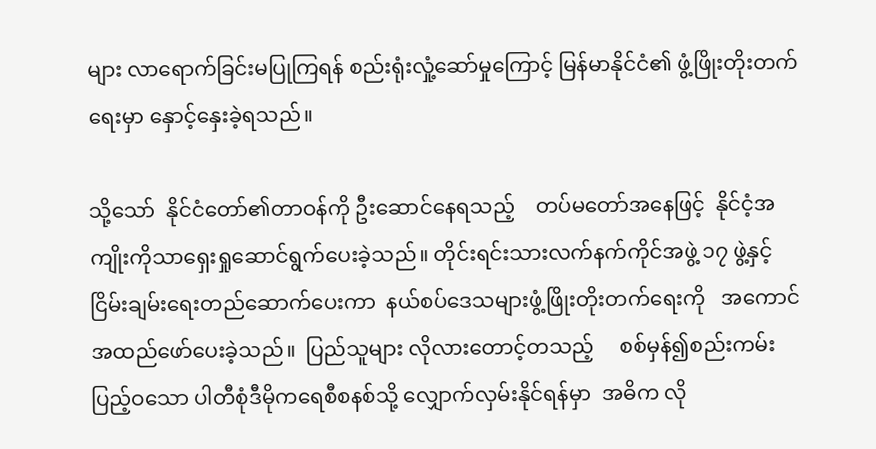များ လာရောက်ခြင်းမပြုကြရန် စည်းရုံးလှုံ့ဆော်မှုကြောင့် မြန်မာနိုင်ငံ၏ ဖွံ့ဖြိုးတိုးတက်ရေးမှာ နှောင့်နှေးခဲ့ရသည်။

သို့သော်  နိုင်ငံတော်၏တာဝန်ကို ဦးဆောင်နေရသည့်    တပ်မတော်အနေဖြင့်  နိုင်ငံ့အကျိုးကိုသာရှေးရှုဆောင်ရွက်ပေးခဲ့သည်။ တိုင်းရင်းသားလက်နက်ကိုင်အဖွဲ့ ၁၇ ဖွဲ့နှင့် ငြိမ်းချမ်းရေးတည်ဆောက်ပေးကာ  နယ်စပ်ဒေသများဖွံ့ဖြိုးတိုးတက်ရေးကို   အကောင်အထည်ဖော်ပေးခဲ့သည်။  ပြည်သူများ လိုလားတောင့်တသည့်     စစ်မှန်၍စည်းကမ်း ပြည့်ဝသော ပါတီစုံဒီမိုကရေစီစနစ်သို့ လျှောက်လှမ်းနိုင်ရန်မှာ  အဓိက လို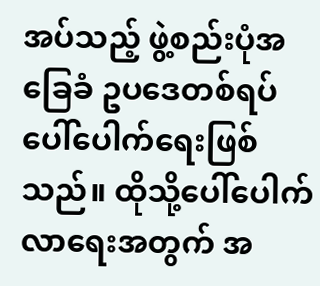အပ်သည့် ဖွဲ့စည်းပုံအခြေခံ ဥပဒေတစ်ရပ် ပေါ်ပေါက်ရေးဖြစ်သည်။ ထိုသို့ပေါ်ပေါက်လာရေးအတွက် အ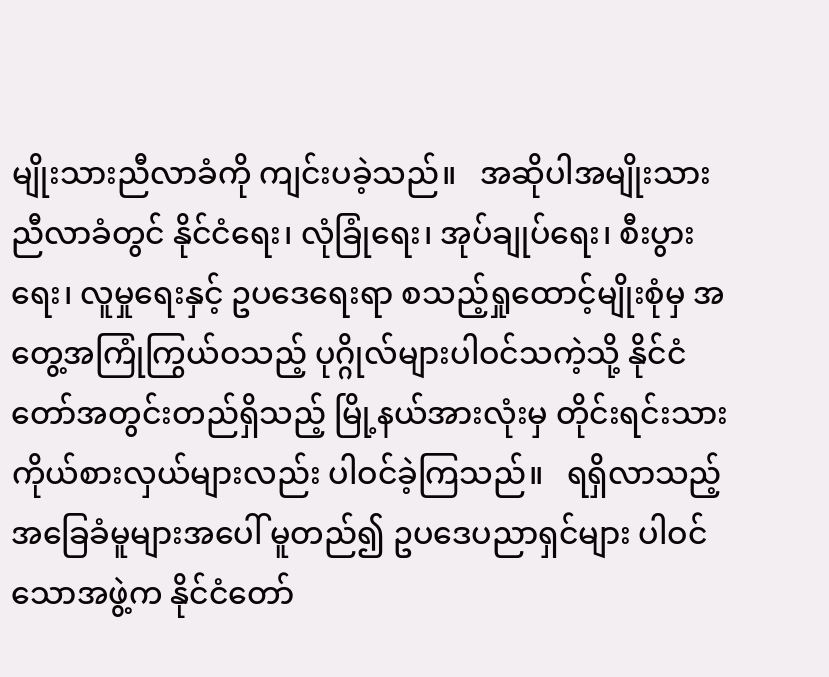မျိုးသားညီလာခံကို ကျင်းပခဲ့သည်။   အဆိုပါအမျိုးသားညီလာခံတွင် နိုင်ငံရေး၊ လုံခြုံရေး၊ အုပ်ချုပ်ရေး၊ စီးပွားရေး၊ လူမှုရေးနှင့် ဥပဒေရေးရာ စသည့်ရှုထောင့်မျိုးစုံမှ အတွေ့အကြုံကြွယ်ဝသည့် ပုဂ္ဂိုလ်များပါဝင်သကဲ့သို့ နိုင်ငံတော်အတွင်းတည်ရှိသည့် မြို့နယ်အားလုံးမှ တိုင်းရင်းသားကိုယ်စားလှယ်များလည်း ပါဝင်ခဲ့ကြသည်။   ရရှိလာသည့်အခြေခံမူများအပေါ် မူတည်၍ ဥပဒေပညာရှင်များ ပါဝင်သောအဖွဲ့က နိုင်ငံတော်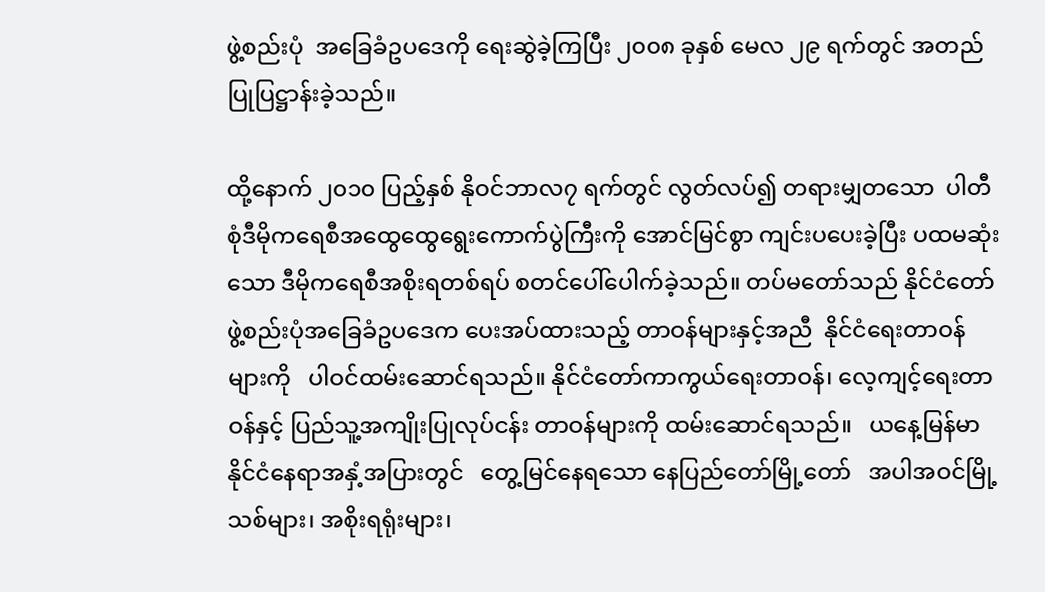ဖွဲ့စည်းပုံ  အခြေခံဥပဒေကို ရေးဆွဲခဲ့ကြပြီး ၂၀၀၈ ခုနှစ် မေလ ၂၉ ရက်တွင် အတည်ပြုပြဋ္ဌာန်းခဲ့သည်။

ထို့နောက် ၂၀၁၀ ပြည့်နှစ် နိုဝင်ဘာလ၇ ရက်တွင် လွတ်လပ်၍ တရားမျှတသော  ပါတီစုံဒီမိုကရေစီအထွေထွေရွေးကောက်ပွဲကြီးကို အောင်မြင်စွာ ကျင်းပပေးခဲ့ပြီး ပထမဆုံးသော ဒီမိုကရေစီအစိုးရတစ်ရပ် စတင်ပေါ်ပေါက်ခဲ့သည်။ တပ်မတော်သည် နိုင်ငံတော်ဖွဲ့စည်းပုံအခြေခံဥပဒေက ပေးအပ်ထားသည့် တာဝန်များနှင့်အညီ  နိုင်ငံရေးတာဝန် များကို   ပါဝင်ထမ်းဆောင်ရသည်။ နိုင်ငံတော်ကာကွယ်ရေးတာဝန်၊ လေ့ကျင့်ရေးတာဝန်နှင့် ပြည်သူ့အကျိုးပြုလုပ်ငန်း တာဝန်များကို ထမ်းဆောင်ရသည်။   ယနေ့မြန်မာနိုင်ငံနေရာအနှံ့အပြားတွင်   တွေ့မြင်နေရသော နေပြည်တော်မြို့တော်   အပါအဝင်မြို့သစ်များ၊ အစိုးရရုံးများ၊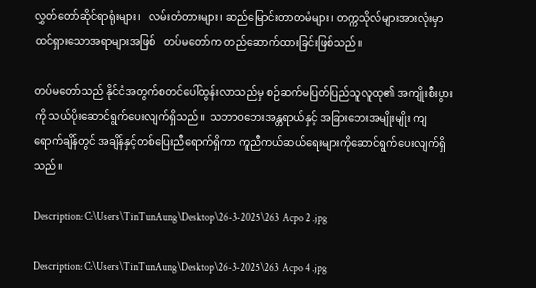လွှတ်တော်ဆိုင်ရာရုံးများ၊   လမ်းတံတားများ၊ ဆည်မြောင်းတာတမံများ၊ တက္ကသိုလ်များအားလုံးမှာ ထင်ရှားသောအရာများအဖြစ်   တပ်မတော်က တည်ဆောက်ထားခြင်းဖြစ်သည်။

တပ်မတော်သည် နိုင်ငံအတွက်စတင်ပေါ်ထွန်းလာသည်မှ စဉ်ဆက်မပြတ်ပြည်သူလူထု၏ အကျိုးစီးပွားကို သယ်ပိုးဆောင်ရွက်ပေးလျက်ရှိသည်။  သဘာဝဘေးအန္တရာယ်နှင့် အခြားဘေးအမျိုးမျိုး ကျရောက်ချိန်တွင် အချိန်နှင့်တစ်ပြေးညီရောက်ရှိကာ ကူညီကယ်ဆယ်ရေးများကိုဆောင်ရွက်ပေးလျက်ရှိသည်။

Description: C:\Users\TinTunAung\Desktop\26-3-2025\263  Acpo 2 .jpg

Description: C:\Users\TinTunAung\Desktop\26-3-2025\263  Acpo 4 .jpg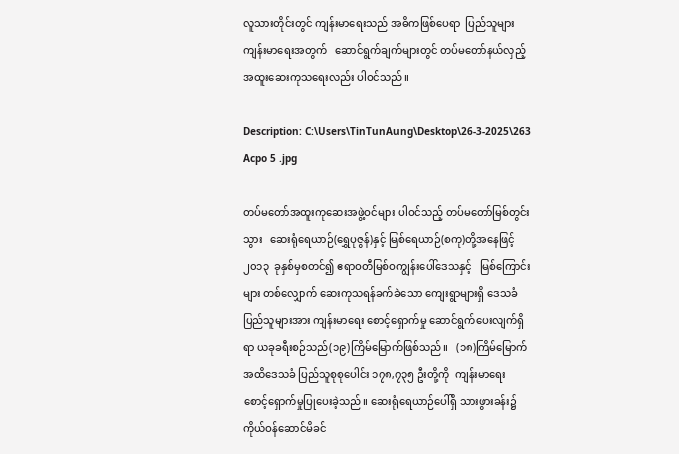လူသားတိုင်းတွင် ကျန်းမာရေးသည် အဓိကဖြစ်ပေရာ  ပြည်သူများ ကျန်းမာရေးအတွက်   ဆောင်ရွက်ချက်များတွင် တပ်မတော်နယ်လှည့် အထူးဆေးကုသရေးလည်း ပါဝင်သည်။

Description: C:\Users\TinTunAung\Desktop\26-3-2025\263  Acpo 5 .jpg

တပ်မတော်အထူးကုဆေးအဖွဲ့ဝင်များ ပါဝင်သည့် တပ်မတော်မြစ်တွင်းသွား   ဆေးရုံရေယာဉ်(ရွှေပုဇွန်)နှင့် မြစ်ရေယာဉ်(စကု)တို့အနေဖြင့်  ၂၀၁၃  ခုနှစ်မှစတင်၍ ဧရာဝတီမြစ်ဝကျွန်းပေါ်ဒေသနှင့်   မြစ်ကြောင်းများ တစ်လျှောက် ဆေးကုသရန်ခက်ခဲသော ကျေးရွာများရှိ ဒေသခံပြည်သူများအား ကျန်းမာရေး စောင့်ရှောက်မှု ဆောင်ရွက်ပေးလျက်ရှိရာ ယခုခရီးစဉ်သည်(၁၉)ကြိမ်မြောက်ဖြစ်သည်။   (၁၈)ကြိမ်မြောက်အထိဒေသခံ ပြည်သူစုစုပေါင်း ၁၇၈,၇၃၅ ဦးတို့ကို  ကျန်းမာရေး စောင့်ရှောက်မှုပြုပေးခဲ့သည်။ ဆေးရုံရေယာဉ်ပေါ်ရှိ သားဖွားခန်း၌   ကိုယ်ဝန်ဆောင်မိခင်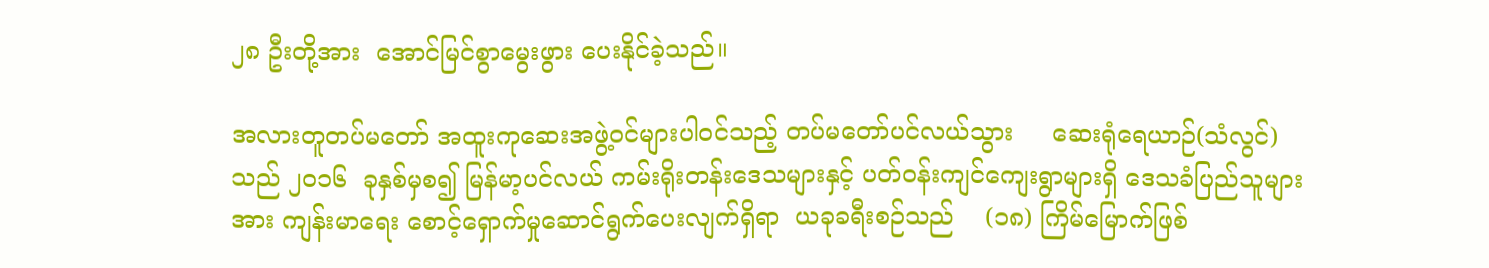၂၈ ဦးတို့အား  အောင်မြင်စွာမွေးဖွား ပေးနိုင်ခဲ့သည်။

အလားတူတပ်မတော် အထူးကုဆေးအဖွဲ့ဝင်များပါဝင်သည့် တပ်မတော်ပင်လယ်သွား     ဆေးရုံရေယာဉ်(သံလွင်)သည် ၂၀၁၆  ခုနှစ်မှစ၍ မြန်မာ့ပင်လယ် ကမ်းရိုးတန်းဒေသများနှင့် ပတ်ဝန်းကျင်ကျေးရွာများရှိ ဒေသခံပြည်သူများအား ကျန်းမာရေး စောင့်ရှောက်မှုဆောင်ရွက်ပေးလျက်ရှိရာ  ယခုခရီးစဉ်သည်    (၁၈) ကြိမ်မြောက်ဖြစ်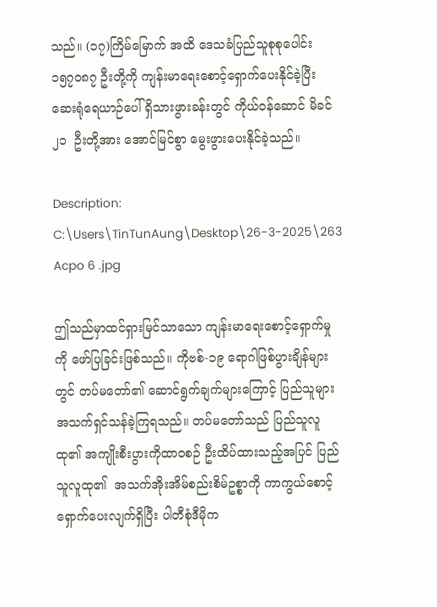သည်။ (၁၇)ကြိမ်မြောက် အထိ ဒေသခံပြည်သူစုစုပေါင်း ၁၅၇၀၈၇ ဦးတို့ကို ကျန်းမာရေးစောင့်ရှောက်ပေးနိုင်ခဲ့ပြီး ဆေးရုံရေယာဉ်ပေါ် ရှိသားဖွားခန်းတွင် ကိုယ်ဝန်ဆောင် မိခင် ၂၁  ဦးတို့အား အောင်မြင်စွာ မွေးဖွားပေးနိုင်ခဲ့သည်။

Description: C:\Users\TinTunAung\Desktop\26-3-2025\263  Acpo 6 .jpg

ဤသည်မှာထင်ရှားမြင်သာသော ကျန်းမာရေးစောင့်ရှောက်မှုကို ဖော်ပြခြင်းဖြစ်သည်။ ကိုဗစ်-၁၉ ရောဂါဖြစ်ပွားချိန်များတွင် တပ်မတော်၏ ဆောင်ရွက်ချက်များကြောင့် ပြည်သူများအသက်ရှင်သန်ခဲ့ကြရသည်။ တပ်မတော်သည် ပြည်သူလူထု၏ အကျိုးစီးပွားကိုထာဝစဉ် ဦးထိပ်ထားသည့်အပြင် ပြည်သူလူထု၏  အသက်အိုးအိမ်စည်းစိမ်ဥစ္စာကို ကာကွယ်စောင့်ရှောက်ပေးလျက်ရှိပြီး ပါတီစုံဒီမိုက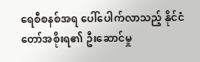ရေစီစနစ်အရ ပေါ်ပေါက်လာသည့် နိုင်ငံတော်အစိုးရ၏ ဦးဆောင်မှု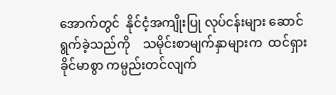အောက်တွင်  နိုင်ငံ့အကျိုးပြု လုပ်ငန်းများ ဆောင်ရွက်ခဲ့သည်ကို    သမိုင်းစာမျက်နှာများက  ထင်ရှားခိုင်မာစွာ ကမ္ပည်းတင်လျက်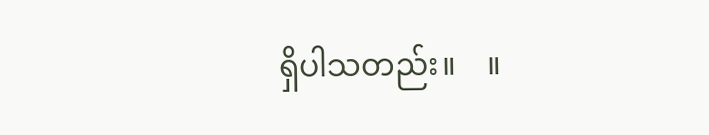ရှိပါသတည်း။    ။